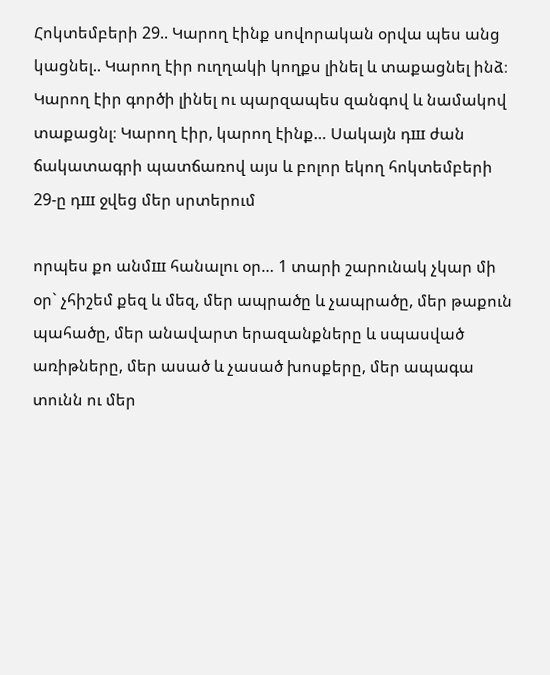Հոկտեմբերի 29.. Կարող էինք սովորական օրվա պես անց կացնել.. Կարող էիր ուղղակի կողքս լինել և տաքացնել ինձ։ Կարող էիր գործի լինել ու պարզապես զանգով և նամակով տաքացնլ։ Կարող էիր, կարող էինք… Սակայն դш ժան ճակատագրի պատճառով այս և բոլոր եկող հոկտեմբերի 29-ը դш ջվեց մեր սրտերում

որպես քո անմш հանալու օր… 1 տարի շարունակ չկար մի օր` չհիշեմ քեզ և մեզ, մեր ապրածը և չապրածը, մեր թաքուն պահածը, մեր անավարտ երազանքները և սպասված առիթները, մեր ասած և չասած խոսքերը, մեր ապագա տունն ու մեր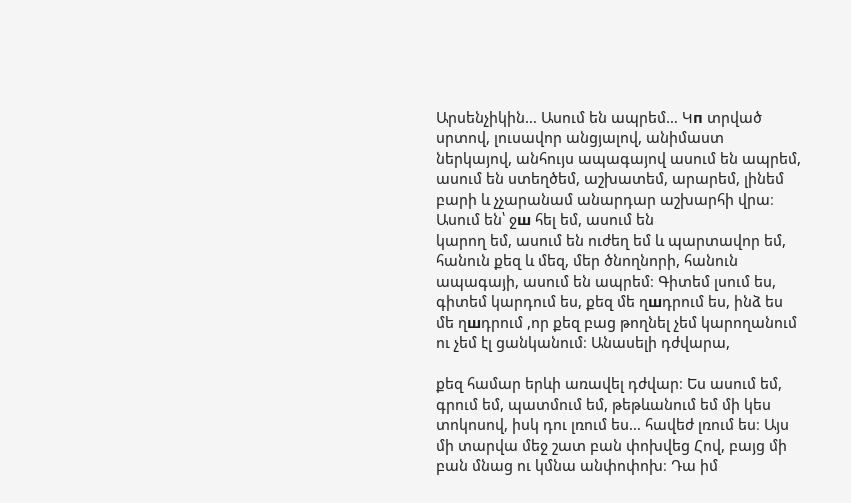Արսենչիկին… Ասում են ապրեմ… Կп տրված սրտով, լուսավոր անցյալով, անիմաստ
ներկայով, անհույս ապագայով ասում են ապրեմ, ասում են ստեղծեմ, աշխատեմ, արարեմ, լինեմ բարի և չչարանամ անարդար աշխարհի վրա։ Ասում են՝ ջш հել եմ, ասում են
կարող եմ, ասում են ուժեղ եմ և պարտավոր եմ, հանուն քեզ և մեզ, մեր ծնողնորի, հանուն ապագայի, ասում են ապրեմ։ Գիտեմ լսում ես, գիտեմ կարդում ես, քեզ մե ղшդրում ես, ինձ ես մե ղшդրում ,որ քեզ բաց թողնել չեմ կարողանում ու չեմ էլ ցանկանում։ Անասելի դժվարա,

քեզ համար երևի առավել դժվար։ Ես ասում եմ, գրում եմ, պատմում եմ, թեթևանում եմ մի կես տոկոսով, իսկ դու լռում ես… հավեժ լռում ես։ Այս մի տարվա մեջ շատ բան փոխվեց Հով, բայց մի բան մնաց ու կմնա անփոփոխ։ Դա իմ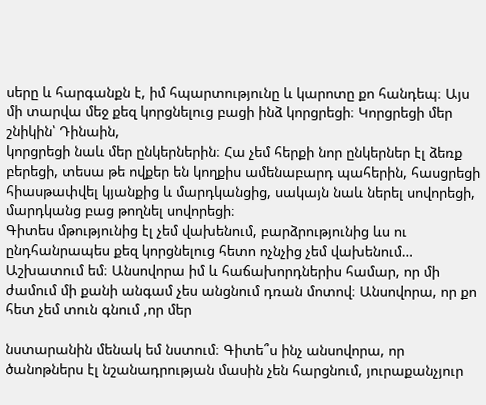սերը և հարգանքն է, իմ հպարտությունը և կարոտը քո հանդեպ։ Այս մի տարվա մեջ քեզ կորցնելուց բացի ինձ կորցրեցի։ Կորցրեցի մեր շնիկին՝ Դինաին,
կորցրեցի նաև մեր ընկերներին։ Հա չեմ հերքի նոր ընկերներ էլ ձեռք բերեցի, տեսա թե ովքեր են կողքիս ամենաբարդ պահերին, հասցրեցի հիասթափվել կյանքից և մարդկանցից, սակայն նաև ներել սովորեցի, մարդկանց բաց թողնել սովորեցի։
Գիտես մթությունից էլ չեմ վախենում, բարձրությունից ևս ու ընդհանրապես քեզ կորցնելուց հետո ոչնչից չեմ վախենում… Աշխատում եմ։ Անսովորա իմ և հաճախորդներիս համար, որ մի ժամում մի քանի անգամ չես անցնում դռան մոտով։ Անսովորա, որ քո հետ չեմ տուն գնում ,որ մեր

նստարանին մենակ եմ նստում։ Գիտե՞ս ինչ անսովորա, որ ծանոթներս էլ նշանադրության մասին չեն հարցնում, յուրաքանչյուր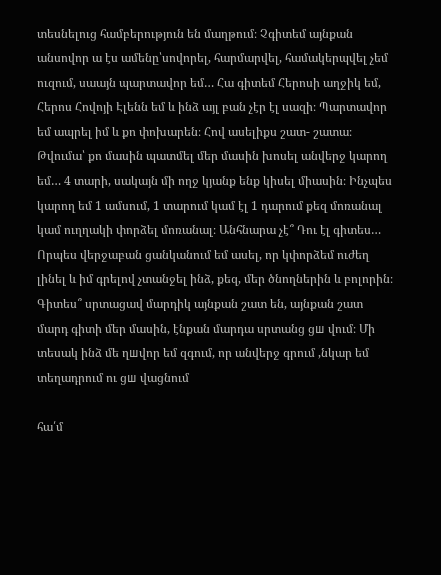տեսնելուց համբերություն են մաղթում։ Չգիտեմ այնքան անսովոր ա էս ամենը՝սովորել, հարմարվել, համակերպվել չեմ ուզում, սաայն պարտավոր եմ… Հա գիտեմ Հերոսի աղջիկ եմ, Հերոս Հովոյի Էլենն եմ և ինձ այլ բան չէր էլ սազի։ Պարտավոր եմ ապրել իմ և քո փոխարեն։ Հով ասելիքս շատ- շատա։
Թվումա՝ քո մասին պատմել մեր մասին խոսել անվերջ կարող եմ… 4 տարի, սակայն մի ողջ կյանք ենք կիսել միասին։ Ինչպես կարող եմ 1 ամսում, 1 տարում կամ էլ 1 դարում քեզ մոռանալ կամ ուղղակի փորձել մոռանալ։ Անհնարա չէ՞ Դու էլ գիտես… Որպես վերջաբան ցանկանում եմ ասել, որ կփորձեմ ուժեղ լինել և իմ գրելով չտանջել ինձ, քեզ, մեր ծնողներին և բոլորին։ Գիտես՞ սրտացավ մարդիկ այնքան շատ են, այնքան շատ մարդ գիտի մեր մասին, էնքան մարդա սրտանց ցш վում։ Մի տեսակ ինձ մե ղшվոր եմ զգում, որ անվերջ գրում ,նկար եմ տեղադրում ու ցш վացնում

հա՛մ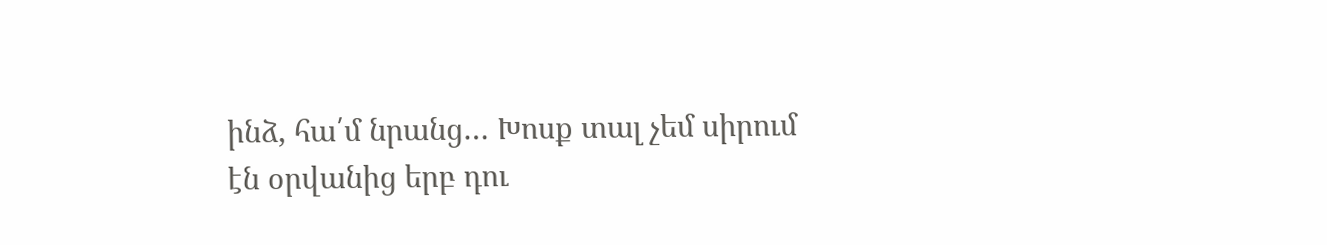ինձ, հա՛մ նրանց… Խոսք տալ չեմ սիրում էն օրվանից երբ դու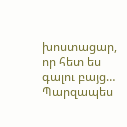խոստացար, որ հետ ես գալու բայց… Պարզապես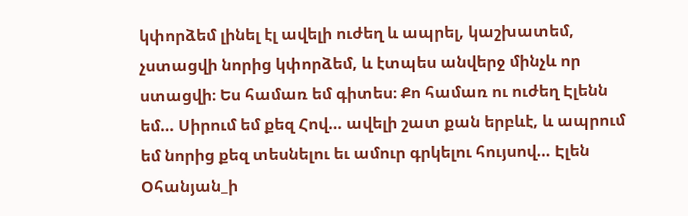կփորձեմ լինել էլ ավելի ուժեղ և ապրել, կաշխատեմ, չստացվի նորից կփորձեմ, և էտպես անվերջ մինչև որ ստացվի։ Ես համառ եմ գիտես։ Քո համառ ու ուժեղ Էլենն եմ… Սիրում եմ քեզ Հով… ավելի շատ քան երբևէ, և ապրում եմ նորից քեզ տեսնելու եւ ամուր գրկելու հույսով… Էլեն Օհանյան_ի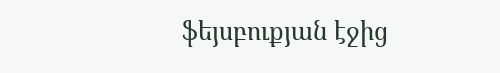ֆեյսբուքյան էջից